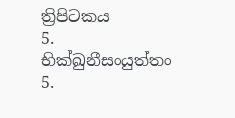ත්‍රිපිටකය
5. භික්ඛුනීසංයුත්තං 5.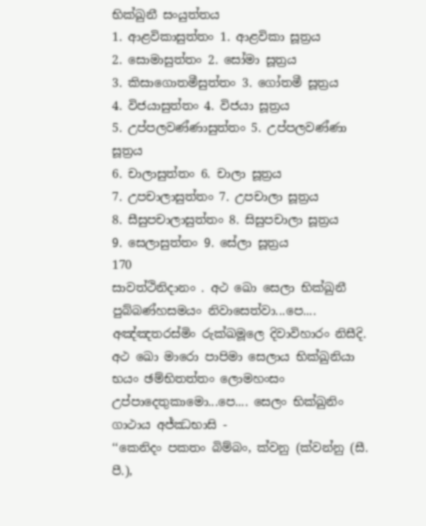භික්ඛුනී සංයුත්තය
1. ආළවිකාසුත්තං 1. ආළවිකා සූත්‍රය
2. සොමාසුත්තං 2. සෝමා සූත්‍රය
3. කිසාගොතමීසුත්තං 3. ගෝතමී සූත්‍රය
4. විජයාසුත්තං 4. විජයා සූත්‍රය
5. උප්පලවණ්ණාසුත්තං 5. උප්පලවණ්ණා සූත්‍රය
6. චාලාසුත්තං 6. චාලා සූත්‍රය
7. උපචාලාසුත්තං 7. උපචාලා සූත්‍රය
8. සීසුපචාලාසුත්තං 8. සිසුපචාලා සූත්‍රය
9. සෙලාසුත්තං 9. සේලා සූත්‍රය
170
සාවත්ථිනිදානං . අථ ඛො සෙලා භික්ඛුනී පුබ්බණ්හසමයං නිවාසෙත්වා...පෙ.... අඤ්ඤතරස්මිං රුක්ඛමූලෙ දිවාවිහාරං නිසීදි. අථ ඛො මාරො පාපිමා සෙලාය භික්ඛුනියා භයං ඡම්භිතත්තං ලොමහංසං උප්පාදෙතුකාමො...පෙ.... සෙලං භික්ඛුනිං ගාථාය අජ්ඣභාසි -
‘‘කෙනිදං පකතං බිම්බං, ක්වනු (ක්වන්නු (සී. පී.),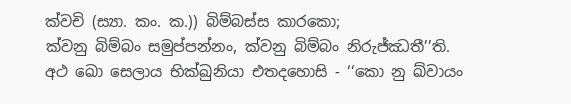ක්වචි (ස්‍යා. කං. ක.)) බිම්බස්ස කාරකො;
ක්වනු බිම්බං සමුප්පන්නං, ක්වනු බිම්බං නිරුජ්ඣතී’’ති.
අථ ඛො සෙලාය භික්ඛුනියා එතදහොසි - ‘‘කො නු ඛ්වායං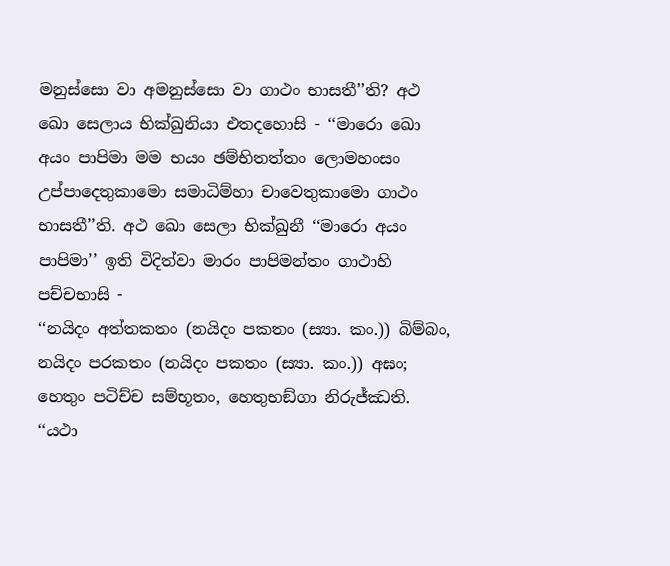මනුස්සො වා අමනුස්සො වා ගාථං භාසතී’’ති? අථ ඛො සෙලාය භික්ඛුනියා එතදහොසි - ‘‘මාරො ඛො අයං පාපිමා මම භයං ඡම්භිතත්තං ලොමහංසං උප්පාදෙතුකාමො සමාධිම්හා චාවෙතුකාමො ගාථං භාසතී’’ති. අථ ඛො සෙලා භික්ඛුනී ‘‘මාරො අයං පාපිමා’’ ඉති විදිත්වා මාරං පාපිමන්තං ගාථාහි පච්චභාසි -
‘‘නයිදං අත්තකතං (නයිදං පකතං (ස්‍යා. කං.)) බිම්බං, නයිදං පරකතං (නයිදං පකතං (ස්‍යා. කං.)) අඝං;
හෙතුං පටිච්ච සම්භූතං, හෙතුභඞ්ගා නිරුජ්ඣති.
‘‘යථා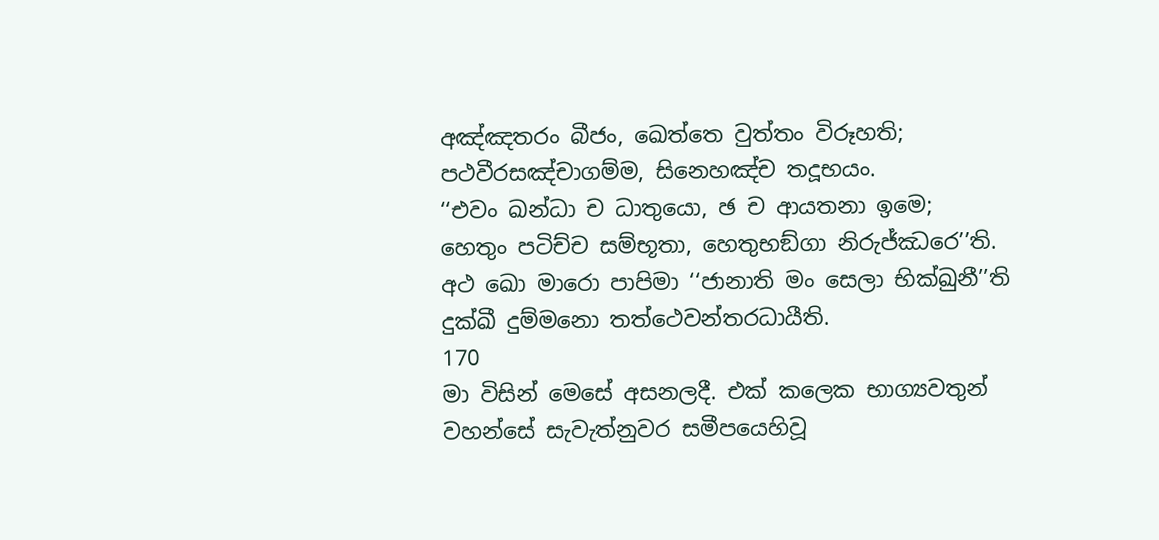අඤ්ඤතරං බීජං, ඛෙත්තෙ වුත්තං විරූහති;
පථවීරසඤ්චාගම්ම, සිනෙහඤ්ච තදූභයං.
‘‘එවං ඛන්ධා ච ධාතුයො, ඡ ච ආයතනා ඉමෙ;
හෙතුං පටිච්ච සම්භූතා, හෙතුභඞ්ගා නිරුජ්ඣරෙ’’ති.
අථ ඛො මාරො පාපිමා ‘‘ජානාති මං සෙලා භික්ඛුනී’’ති දුක්ඛී දුම්මනො තත්ථෙවන්තරධායීති.
170
මා විසින් මෙසේ අසනලදී. එක් කලෙක භාග්‍යවතුන් වහන්සේ සැවැත්නුවර සමීපයෙහිවූ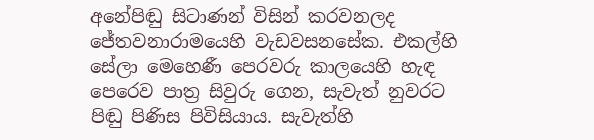අනේපිඬු සිටාණන් විසින් කරවනලද ජේතවනාරාමයෙහි වැඩවසනසේක. එකල්හි සේලා මෙහෙණී පෙරවරු කාලයෙහි හැඳ පෙරෙව පාත්‍ර සිවුරු ගෙන, සැවැත් නුවරට පිඬු පිණිස පිවිසියාය. සැවැත්හි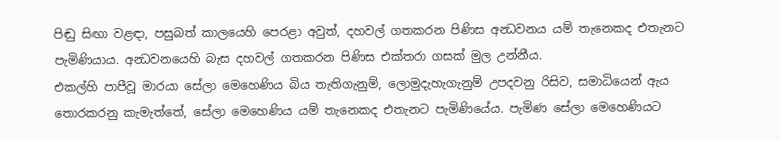පිඬු සිඟා වළඳා, පසුබත් කාලයෙහි පෙරළා අවුත්, දහවල් ගතකරන පිණිස අන්‍ධවනය යම් තැනෙකද එතැනට පැමිණියාය. අන්‍ධවනයෙහි බැස දහවල් ගතකරන පිණිස එක්තරා ගසක් මුල උන්නීය.
එකල්හි පාපීවූ මාරයා සේලා මෙහෙණිය බිය තැතිගැනුම්, ලොමුදැහැගැනුම් උපදවනු රිසිව, සමාධියෙන් ඇය තොරකරනු කැමැත්තේ, සේලා මෙහෙණිය යම් තැනෙකද එතැනට පැමිණියේය. පැමිණ සේලා මෙහෙණියට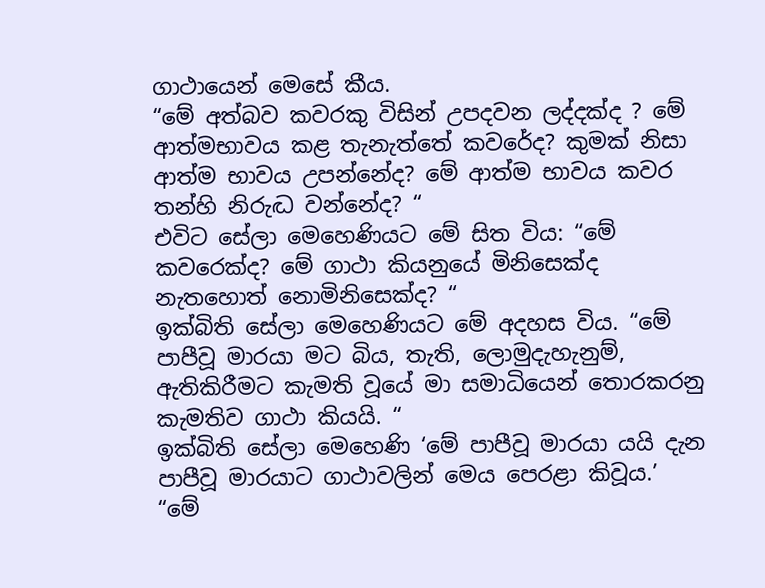ගාථායෙන් මෙසේ කීය.
“මේ අත්බව කවරකු විසින් උපදවන ලද්දක්ද ? මේ ආත්මභාවය කළ තැනැත්තේ කවරේද? කුමක් නිසා ආත්ම භාවය උපන්නේද? මේ ආත්ම භාවය කවර තන්හි නිරුද්‍ධ වන්නේද? “
එවිට සේලා මෙහෙණියට මේ සිත විය: “මේ කවරෙක්ද? මේ ගාථා කියනුයේ මිනිසෙක්ද නැතහොත් නොමිනිසෙක්ද? “
ඉක්බිති සේලා මෙහෙණියට මේ අදහස විය. “මේ පාපීවූ මාරයා මට බිය, තැති, ලොමුදැහැනුම්, ඇතිකිරීමට කැමති වූයේ මා සමාධියෙන් තොරකරනු කැමතිව ගාථා කියයි. “
ඉක්බිති සේලා මෙහෙණි ‘මේ පාපීවූ මාරයා යයි දැන පාපීවූ මාරයාට ගාථාවලින් මෙය පෙරළා කිවූය.’
“මේ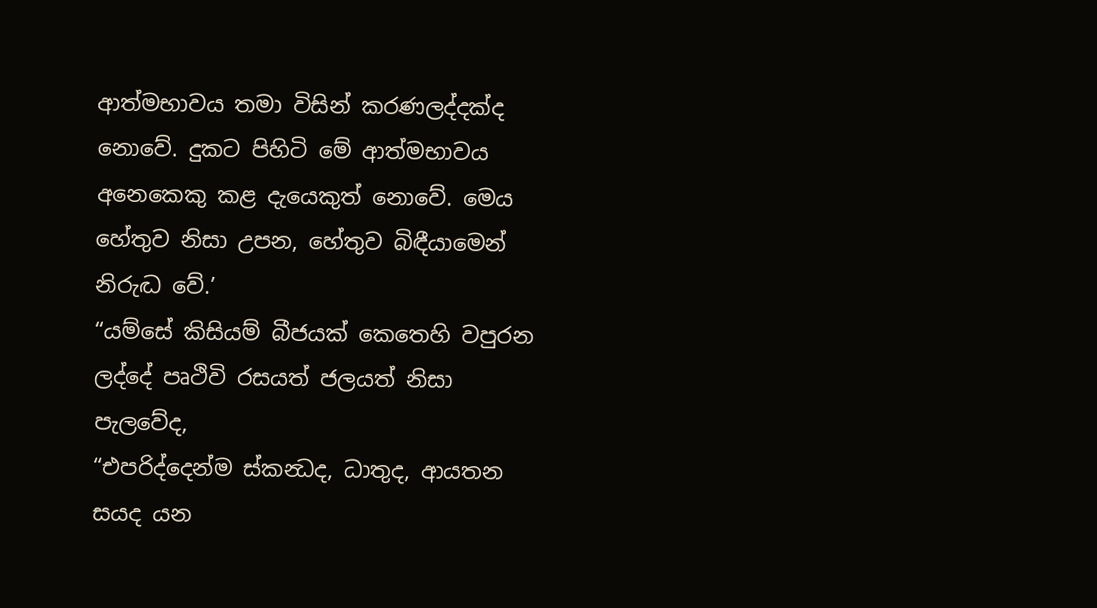ආත්මභාවය තමා විසින් කරණලද්දක්ද නොවේ. දුකට පිහිටි මේ ආත්මභාවය අනෙකෙකු කළ දැයෙකුත් නොවේ. මෙය හේතුව නිසා උපන, හේතුව බිඳීයාමෙන් නිරුද්‍ධ වේ.’
“යම්සේ කිසියම් බීජයක් කෙතෙහි වපුරන ලද්දේ පෘථිවි රසයත් ජලයත් නිසා පැලවේද,
“එපරිද්දෙන්ම ස්කන්‍ධද, ධාතුද, ආයතන සයද යන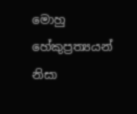මොහු හේකුප්‍රත්‍යයන් නිසා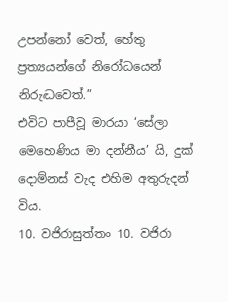උපන්නෝ වෙත්, හේතු ප්‍රත්‍යයන්ගේ නිරෝධයෙන් නිරුද්‍ධවෙත්.”
එවිට පාපීවූ මාරයා ‘සේලා මෙහෙණිය මා දන්නීය’ යි, දුක් දොම්නස් වැද එහිම අතුරුදන් විය.
10. වජිරාසුත්තං 10. වජිරා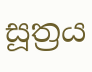සූත්‍රය